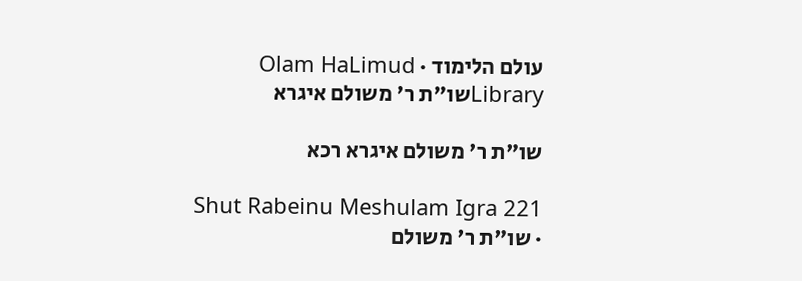עולם הלימוד · Olam HaLimud
Libraryשו"ת ר' משולם איגרא

שו"ת ר' משולם איגרא רכא

Shut Rabeinu Meshulam Igra 221 · שו"ת ר' משולם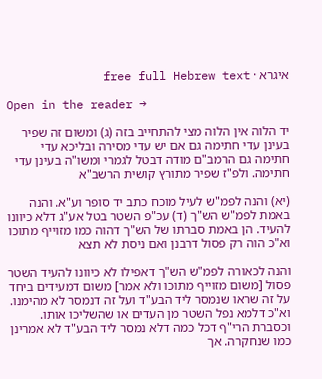איגרא · free full Hebrew text

Open in the reader →

יד הלוה אין הלוה מצי להתחייב בזה (ג) ומשום זה שפיר בעינן עדי חתימה גם אם יש עדי מסירה ובליכא עדי חתימה גם הרמב"ם מודה דבטל לגמרי ומשו"ה בעינן עדי חתימה. ולפ"ז שפיר מתורץ קושית הרשב"א

(יא) והנה לפמ"ש לעיל מוכח כתב יד סופר וע"א. והנה באמת לפמ"ש הש"ך (ד) עכ"פ השטר בטל אע"ג דלא כיוונו להעיד. הן באמת סברתו של הש"ך דהוה כמו מזוייף מתוכו וא"כ הוה רק פסול דרבנן ואם ניסת לא תצא

והנה לכאורה לפמ"ש הש"ך דאפילו לא כיוונו להעיד השטר פסול [משום מזוייף מתוכו ולא אמר] משום דמעידים ביחד על זה שראו שנמסר ליד הבע"ד ועל זה דנמסר לא מהימנו. וא"כ דלמא נפל השטר מן העדים או שהשליכו אותו. וכסברת הרי"ף דכל כמה דלא נמסר ליד הבע"ד לא אמרינן כמו שנחקרה. אך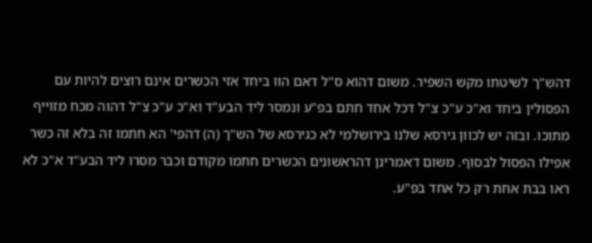דהש"ך לשיטתו מקש השפיר. משום דהוא ס"ל דאם הוו ביחד אזי הכשרים אינם רוצים להיות עם הפסולין ביחד וא"כ ע"כ צ"ל דכל אחד חתם בפ"ע ונמסר ליד הבע"ד וא"כ ע"כ צ"ל דהוה מכח מזוייף מתוכו. ובזה יש לכוון גירסא שלנו בירושלמי לא כגירסא של הש"ך (ה) דהפי' הא חתמו זה בלא זה כשר אפילו הפסול לבסוף. משום דאמרינן דהראשונים הכשרים חתמו מקודם וכבר מסרו ליד הבע"ד א"כ לא ראו בבת אחת רק כל אחד בפ"ע.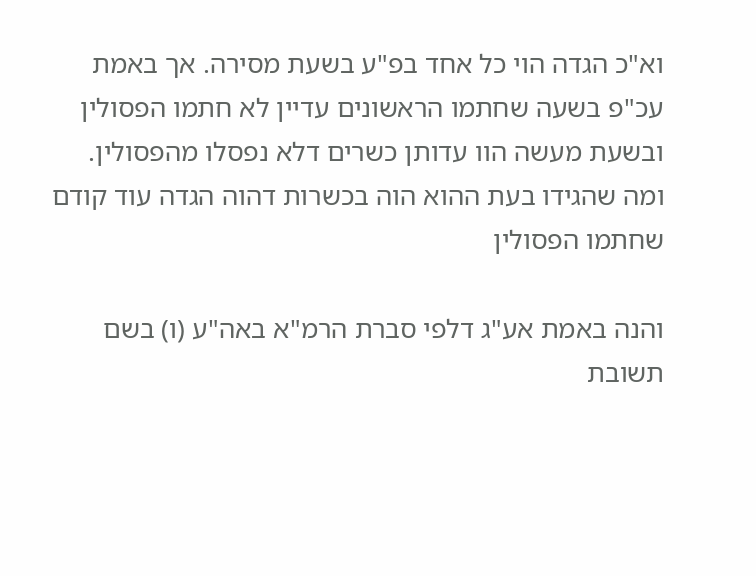וא"כ הגדה הוי כל אחד בפ"ע בשעת מסירה. אך באמת עכ"פ בשעה שחתמו הראשונים עדיין לא חתמו הפסולין ובשעת מעשה הוו עדותן כשרים דלא נפסלו מהפסולין. ומה שהגידו בעת ההוא הוה בכשרות דהוה הגדה עוד קודם שחתמו הפסולין

והנה באמת אע"ג דלפי סברת הרמ"א באה"ע (ו) בשם תשובת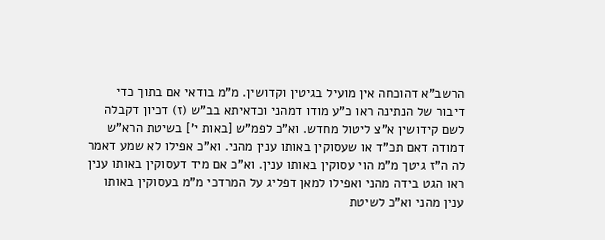הרשב"א דהוכחה אין מועיל בגיטין וקדושין. מ"מ בודאי אם בתוך כדי דיבור של הנתינה ראו כ"ע מודו דמהני וכדאיתא בב"ש (ז) דכיון דקבלה לשם קידושין א"צ ליטול מחדש. וא"כ לפמ"ש [באות י'] בשיטת הרא"ש דמודה דאם תכ"ד או שעסוקין באותו ענין מהני. וא"כ אפילו לא שמע דאמר לה ה"ז גיטך מ"מ הוי עסוקין באותו ענין. וא"כ אם מיד דעסוקין באותו ענין ראו הגט בידה מהני ואפילו למאן דפליג על המרדכי מ"מ בעסוקין באותו ענין מהני וא"כ לשיטת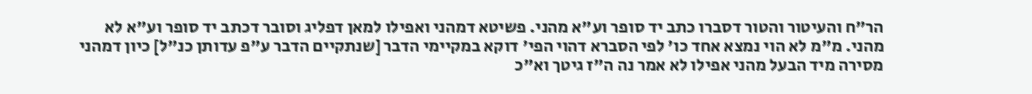הר"ח והעיטור והטור דסברו כתב יד סופר וע"א מהני. פשיטא דמהני ואפילו למאן דפליג וסובר דכתב יד סופר וע"א לא מהני. מ"מ לא הוי נמצא אחד כו' לפי הסברא דהוי הפי' דוקא במקיימי הדבר [שנתקיים הדבר ע"פ עדותן כנ"ל] כיון דמהני מסירה מיד הבעל מהני אפילו לא אמר נה ה"ז גיטך וא"כ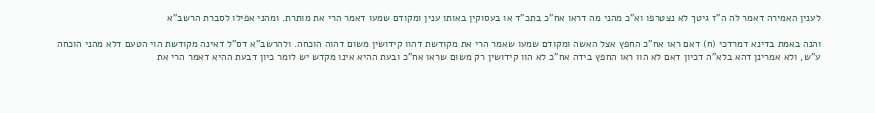לענין האמירה דאמר לה ה"ז גיטך לא נצטרפו וא"כ מהני מה דראו אח"כ בתכ"ד או בעסוקין באותו ענין ומקודם שמעו דאמר הרי את מותרת. ומהני אפילו לסברת הרשב"א

והנה באמת בדינא דמרדכי (ח) דאם ראו אח"כ החפץ אצל האשה ומקודם שמעו שאמר הרי את מקודשת דהוו קידושין משום דהוה הוכחה. ולהרשב"א דס"ל דאינה מקודשת הוי הטעם דלא מהני הוכחה ע"ש, ולא אמרינן דהא בלא"ה דכיון דאם לא הוו ראו החפץ בידה אח"כ לא הוו קידושין רק משום שראו אח"כ ובעת ההיא אינו מקדש יש לומר כיון דבעת ההיא דאמר הרי את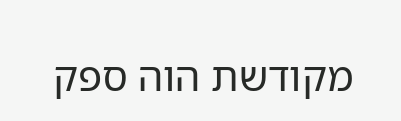מקודשת הוה ספק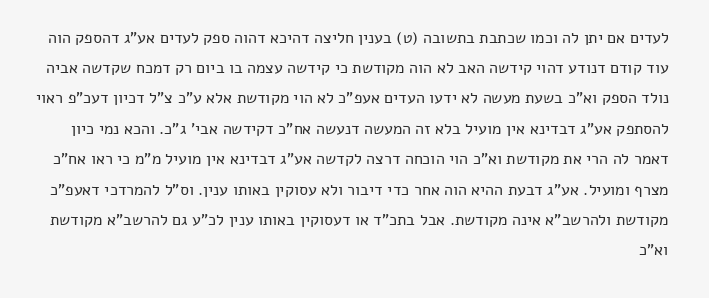לעדים אם יתן לה וכמו שכתבת בתשובה (ט) בענין חליצה דהיכא דהוה ספק לעדים אע"ג דהספק הוה עוד קודם דנודע דהוי קידשה האב לא הוה מקודשת כי קידשה עצמה בו ביום רק דמכח שקדשה אביה נולד הספק וא"כ בשעת מעשה לא ידעו העדים אעפ"כ לא הוי מקודשת אלא ע"כ צ"ל דכיון דעכ"פ ראוי להסתפק אע"ג דבדינא אין מועיל בלא זה המעשה דנעשה אח"כ דקידשה אבי' ג"כ. והכא נמי כיון דאמר לה הרי את מקודשת וא"כ הוי הוכחה דרצה לקדשה אע"ג דבדינא אין מועיל מ"מ כי ראו אח"כ מצרף ומועיל. אע"ג דבעת ההיא הוה אחר כדי דיבור ולא עסוקין באותו ענין. וס"ל להמרדכי דאעפ"כ מקודשת ולהרשב"א אינה מקודשת. אבל בתכ"ד או דעסוקין באותו ענין לכ"ע גם להרשב"א מקודשת וא"כ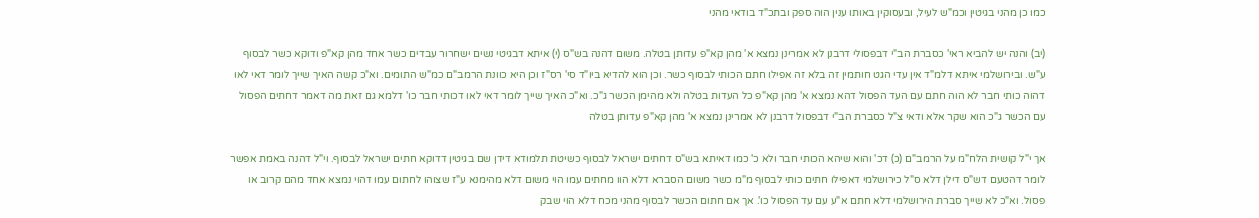כמו כן מהני בגיטין וכמ"ש לעיל, ובעסוקין באותו ענין הוה ספק ובתכ"ד בודאי מהני

(יב) והנה יש להביא ראי' כסברת הב"י דבפסולי דרבנן לא אמרינן נמצא א' מהן קא"פ עדותן בטלה. משום דהנה בש"ס (י) איתא דבגיטי נשים ישחרור עבדים כשר אחד מהן קא"פ ודוקא כשר לבסוף ע"ש. ובירושלמי איתא דלמ"ד אין עדי הגט חותמין זה בלא זה אפילו חתם הכותי לבסוף כשר. וכן הוא להדיא ביו"ד סי' רס"ז וכן היא כוונת הרמב"ם כמ"ש התומים. וא"כ קשה האיך שייך לומר דאי לאו דהוה כותי חבר לא הוה חתם עם העד הפסול דהא נמצא א' מהן קא"פ כל העדות בטלה ולא מהימן הכשר ג"כ. וא"כ האיך שייך לומר דאי לאו דכותי חבר כו' דלמא גם זאת מה דאמר דחתים הפסול עם הכשר ג"כ הוא שקר אלא ודאי צ"ל כסברת הב"י דבפסול דרבנן לא אמרינן נמצא א' מהן קא"פ עדותן בטלה

אך י"ל קושית הלח"מ על הרמב"ם (כ) דכ' והוא שיהא הכותי חבר ולא כ' כמו דאיתא בש"ס דחתים ישראל לבסוף כשיטת תלמודא דידן שם בגיטין דדוקא חתים ישראל לבסוף. וי"ל דהנה באמת אפשר לומר דהטעם דש"ס דילן דלא ס"ל כירושלמי דאפילו חתים כותי לבסוף מ"מ כשר משום הסברא דלא הוו מחתים עמו הוי משום דלא מהימנא ע"ז שצוהו לחתום עמו דהוי נמצא אחד מהם קרוב או פסול. וא"כ לא שייך סברת הירושלמי דלא חתם א"ע עם עד הפסול כו'. אך אם חתום הכשר לבסוף מהני מכח דלא הוי שבק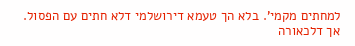למחתים מקמי'. בלא הך טעמא דירושלמי דלא חתים עם הפסול. אך דלכאורה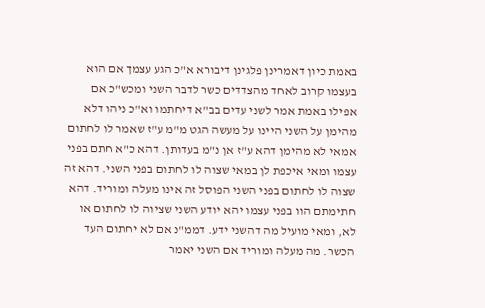באמת כיון דאמרינן פלגינן דיבורא א"כ הגע עצמך אם הוא בעצמו קרוב לאחד מהצדדים כשר לדבר השני ומכש"כ אם אפילו באמת אמר לשני עדים בב"א דיחתמו וא"כ ניהו דלא מהימן על השני היינו על מעשה הגט מ"מ ע"ז שאמר לו לחתום אמאי לא מהימן דהא ע"ז אן נ"מ בעדותן. דהא כ"א חתם בפני עצמו ומאי איכפת לן במאי שצוה לו לחתום בפני השני. דהא זה שצוה לו לחתום בפני השני הפוסל זה אינו מעלה ומוריד. דהא חתימתם הוו בפני עצמו יהא יודע השני שציוה לו לחתום או לא, ומאי מועיל מה דהשני ידע. דממ"נ אם לא יחתום העד הכשר. מה מעלה ומוריד אם השני יאמר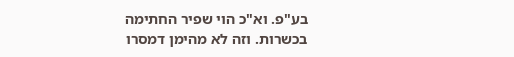בע"פ. וא"כ הוי שפיר החתימה בכשרות. וזה לא מהימן דמסרו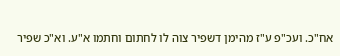אח"כ. ועכ"פ ע"ז מהימן דשפיר צוה לו לחתום וחתמו א"ע. וא"כ שפיר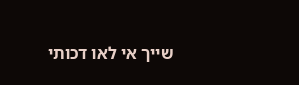שייך אי לאו דכותי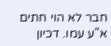חבר לא הוי חתים א"ע עמו. דכיון